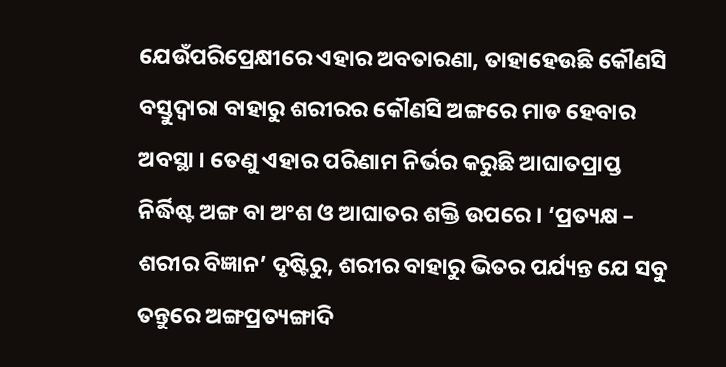ଯେଉଁପରିପ୍ରେକ୍ଷୀରେ ଏହାର ଅବତାରଣା, ତାହାହେଉଛି କୌଣସି ବସ୍ତୁଦ୍ଵାରା ବାହାରୁ ଶରୀରର କୌଣସି ଅଙ୍ଗରେ ମାଡ ହେବାର ଅବସ୍ଥା । ତେଣୁ ଏହାର ପରିଣାମ ନିର୍ଭର କରୁଛି ଆଘାତପ୍ରାପ୍ତ ନିର୍ଦ୍ଧିଷ୍ଟ ଅଙ୍ଗ ବା ଅଂଶ ଓ ଆଘାତର ଶକ୍ତି ଉପରେ । ‘ପ୍ରତ୍ୟକ୍ଷ – ଶରୀର ବିଜ୍ଞାନ’ ଦୃଷ୍ଟିରୁ, ଶରୀର ବାହାରୁ ଭିତର ପର୍ଯ୍ୟନ୍ତ ଯେ ସବୁ ତନ୍ତୁରେ ଅଙ୍ଗପ୍ରତ୍ୟଙ୍ଗାଦି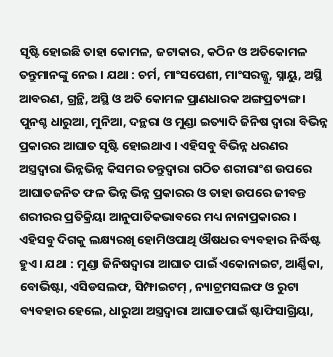ସୃଷ୍ଟି ହୋଇଛି ତାହା କୋମଳ, ଜଟାକାର, କଠିନ ଓ ଅତିକୋମଳ ତନ୍ତୁମାନଙ୍କୁ ନେଇ । ଯଥା : ଚର୍ମ, ମାଂସପେଶୀ, ମାଂସରଜ୍ଜୁ, ସ୍ନାୟୁ, ଅସ୍ଥି ଆବରଣ, ଗ୍ରନ୍ଥି, ଅସ୍ଥି ଓ ଅତି କୋମଳ ପ୍ରାଣଧାରକ ଅଙ୍ଗପ୍ରତ୍ୟଙ୍ଗ । ପୁନଶ୍ଚ ଧାରୁଆ, ମୁନିଆ, ଦନ୍ଥରା ଓ ମୁଣ୍ଡା ଇତ୍ୟାଦି ଜିନିଷ ଦ୍ଵାରା ବିଭିନ୍ନ ପ୍ରକାରର ଆଘାତ ସୃଷ୍ଟି ହୋଇଥାଏ । ଏହିସବୁ ବିଭିନ୍ନ ଧରଣର ଅସ୍ତ୍ରଦ୍ଵାରା ଭିନ୍ନଭିନ୍ନ କିସମର ତନ୍ତୁଦ୍ଵାରା ଗଠିତ ଶରୀରାଂଶ ଉପରେ ଆଘାତଜନିତ ଫଳ ଭିନ୍ନ ଭିନ୍ନ ପ୍ରକାରର ଓ ତାହା ଉପରେ ଜୀବନ୍ତ ଶରୀରର ପ୍ରତିକ୍ରିୟା ଆନୁପାତିକଭାବରେ ମଧ୍ୟ ନାନାପ୍ରକାରର । ଏହିସବୁ ଦିଗକୁ ଲକ୍ଷ୍ୟରଖି ହୋମିଓପାଥି ଔଷଧର ବ୍ୟବହାର ନିର୍ଦ୍ଧିଷ୍ଟ ହୁଏ । ଯଥା : ମୁଣ୍ଡା ଜିନିଷଦ୍ଵାରା ଆଘାତ ପାଇଁ ଏକୋନାଇଟ, ଆର୍ଣ୍ଣିକା, ବୋଭିଷ୍ଟା, ଏସିଡସଲଫ, ସିମ୍ଫାଇଟମ୍ , ନ୍ୟାଟ୍ରମସଲଫ ଓ ରୁଟା ବ୍ୟବହାର ହେଲେ, ଧାରୁଆ ଅସ୍ତ୍ରଦ୍ଵାରା ଆଘାତପାଇଁ ଷ୍ଟାଫିସାଗ୍ରିୟା,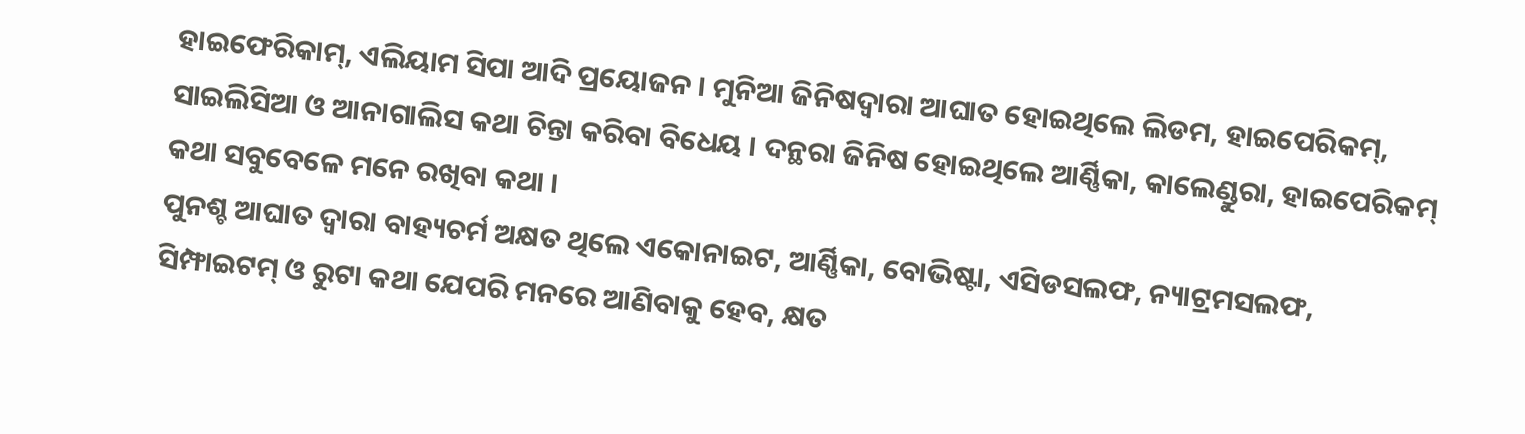ହାଇଫେରିକାମ୍, ଏଲିୟାମ ସିପା ଆଦି ପ୍ରୟୋଜନ । ମୁନିଆ ଜିନିଷଦ୍ଵାରା ଆଘାତ ହୋଇଥିଲେ ଲିଡମ, ହାଇପେରିକମ୍, ସାଇଲିସିଆ ଓ ଆନାଗାଲିସ କଥା ଚିନ୍ତା କରିବା ବିଧେୟ । ଦନ୍ଥରା ଜିନିଷ ହୋଇଥିଲେ ଆର୍ଣ୍ଣିକା, କାଲେଣ୍ଡୁରା, ହାଇପେରିକମ୍ କଥା ସବୁବେଳେ ମନେ ରଖିବା କଥା ।
ପୁନଶ୍ଚ ଆଘାତ ଦ୍ଵାରା ବାହ୍ୟଚର୍ମ ଅକ୍ଷତ ଥିଲେ ଏକୋନାଇଟ, ଆର୍ଣ୍ଣିକା, ବୋଭିଷ୍ଟା, ଏସିଡସଲଫ, ନ୍ୟାଟ୍ରମସଲଫ, ସିମ୍ଫାଇଟମ୍ ଓ ରୁଟା କଥା ଯେପରି ମନରେ ଆଣିବାକୁ ହେବ, କ୍ଷତ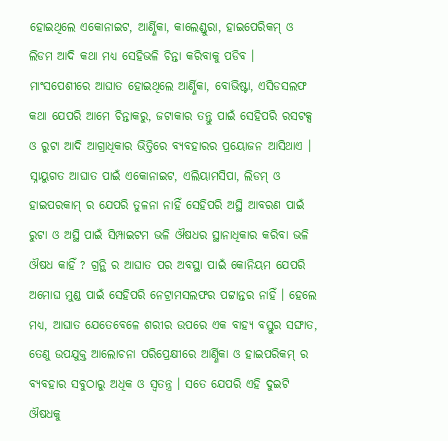ହୋଇଥିଲେ ଏକୋନାଇଟ, ଆର୍ଣ୍ଣିକା, କାଲେଣ୍ଡୁରା, ହାଇପେରିକମ୍ ଓ ଲିଡମ ଆଦି କଥା ମଧ୍ୟ ସେହିଭଳି ଚିନ୍ତା କରିବାକୁ ପଡିବ ।
ମାଂସପେଶୀରେ ଆଘାତ ହୋଇଥିଲେ ଆର୍ଣ୍ଣିକା, ବୋଭିଷ୍ଟା, ଏସିଡସଲଫ କଥା ଯେପରି ଆମେ ଚିନ୍ତାକରୁ, ଜଟାକାର ତନ୍ତୁ ପାଇଁ ସେହିପରି ରସଟକ୍ସ ଓ ରୁଟା ଆଦି ଆଗ୍ରାଧିକାର ଭିତ୍ତିରେ ବ୍ୟବହାରର ପ୍ରୟୋଜନ ଆସିଥାଏ । ସ୍ନାୟୁଗତ ଆଘାତ ପାଇଁ ଏକୋନାଇଟ, ଏଲିୟାମସିପା, ଲିଡମ୍ ଓ ହାଇପରକାମ୍ ର ଯେପରି ତୁଳନା ନାହିଁ ସେହିପରି ଅସ୍ଥି ଆବରଣ ପାଇଁ ରୁଟା ଓ ଅସ୍ଥି ପାଇଁ ସିମ୍ପାଇଟମ ଭଳି ଔଷଧର ସ୍ଥାନାଧିକାର କରିବା ଭଳି ଔଷଧ କାହିଁ ? ଗ୍ରନ୍ଥି ର ଆଘାତ ପର ଅବସ୍ଥା ପାଇଁ କୋନିୟମ ଯେପରି ଅମୋଘ ମୁଣ୍ଡ ପାଇଁ ସେହିପରି ନେଟ୍ରାମସଲଫର ପଟ୍ଟାନ୍ତର ନାହିଁ । ହେଲେ ମଧ୍ୟ, ଆଘାତ ଯେତେବେଳେ ଶରୀର ଉପରେ ଏକ ବାହ୍ୟ ବସ୍ତୁର ସଙ୍ଘାତ, ତେଣୁ ଉପଯୁକ୍ତ ଆଲୋଚନା ପରିପ୍ରେକ୍ଷୀରେ ଆର୍ଣ୍ଣିକା ଓ ହାଇପରିକମ୍ ର ବ୍ୟବହାର ସବୁଠାରୁ ଅଧିକ ଓ ସ୍ଵତନ୍ତ୍ର । ସତେ ଯେପରି ଏହି ଦୁଇଟି ଔଷଧକୁ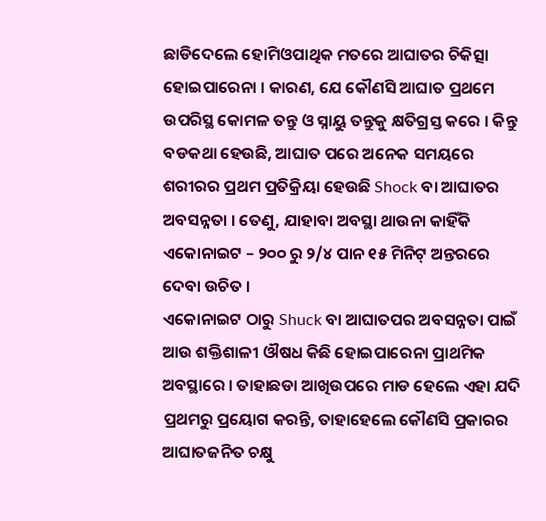ଛାଡିଦେଲେ ହୋମିଓପାଥିକ ମତରେ ଆଘାତର ଚିକିତ୍ସା ହୋଇପାରେନା । କାରଣ, ଯେ କୌଣସି ଆଘାତ ପ୍ରଥମେ ଉପରିସ୍ଥ କୋମଳ ତନ୍ତୁ ଓ ସ୍ନାୟୁ ତନ୍ତୁକୁ କ୍ଷତିଗ୍ରସ୍ତ କରେ । କିନ୍ତୁ ବଡକଥା ହେଉଛି, ଆଘାତ ପରେ ଅନେକ ସମୟରେ ଶରୀରର ପ୍ରଥମ ପ୍ରତିକ୍ରିୟା ହେଉଛି Shock ବା ଆଘାତର ଅବସନ୍ନତା । ତେଣୁ, ଯାହାବା ଅବସ୍ଥା ଥାଉନା କାହିଁକି ଏକୋନାଇଟ – ୨୦୦ ରୁ ୨/୪ ପାନ ୧୫ ମିନିଟ୍ ଅନ୍ତରରେ ଦେବା ଉଚିତ ।
ଏକୋନାଇଟ ଠାରୁ Shuck ବା ଆଘାତପର ଅବସନ୍ନତା ପାଇଁ ଆଉ ଶକ୍ତିଶାଳୀ ଔଷଧ କିଛି ହୋଇପାରେନା ପ୍ରାଥମିକ ଅବସ୍ଥାରେ । ତାହାଛଡା ଆଖିଉପରେ ମାଡ ହେଲେ ଏହା ଯଦି ପ୍ରଥମରୁ ପ୍ରୟୋଗ କରନ୍ତି, ତାହାହେଲେ କୌଣସି ପ୍ରକାରର ଆଘାତଜନିତ ଚକ୍ଷୁ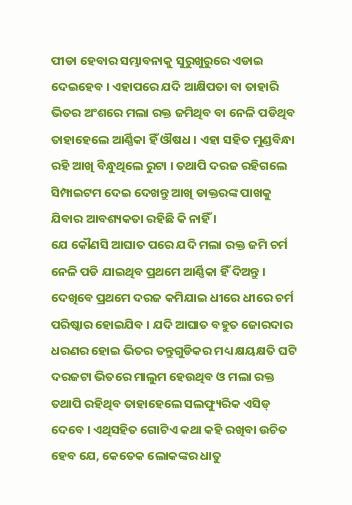ପୀଡା ହେବାର ସମ୍ଭାବନାକୁ ସୁରୁଖୁରୁରେ ଏଡାଇ ଦେଇହେବ । ଏହାପରେ ଯଦି ଆକ୍ଷିପତା ବା ତାହାରି ଭିତର ଅଂଶରେ ମଲା ରକ୍ତ ଜମିଥିବ ବା ନେଳି ପଡିଥିବ ତାହାହେଲେ ଆର୍ଣ୍ଣିକା ହିଁ ଔଷଧ । ଏହା ସହିତ ମୁଣ୍ଡବିନ୍ଧା ରହି ଆଖି ବିନ୍ଧୁଥିଲେ ରୁଟା । ତଥାପି ଦରଜ ରହିଗଲେ ସିମ୍ପାଇଟମ ଦେଇ ଦେଖନ୍ତୁ ଆଖି ଡାକ୍ତରଙ୍କ ପାଖକୁ ଯିବାର ଆବଶ୍ୟକତା ରହିଛି କି ନାହିଁ ।
ଯେ କୌଣସି ଆଘାତ ପରେ ଯଦି ମଲା ରକ୍ତ ଜମି ଚର୍ମ ନେଳି ପଡି ଯାଇଥିବ ପ୍ରଥମେ ଆର୍ଣ୍ଣିକା ହିଁ ଦିଅନ୍ତୁ । ଦେଖିବେ ପ୍ରଥମେ ଦରଜ କମିଯାଇ ଧୀରେ ଧୀରେ ଚର୍ମ ପରିଷ୍କାର ହୋଇଯିବ । ଯଦି ଆଘାତ ବହୁତ ଜୋରଦାର ଧରଣର ହୋଇ ଭିତର ତନ୍ତୁଗୁଡିକର ମଧ୍ୟ କ୍ଷୟକ୍ଷତି ଘଟି ଦରଜଟା ଭିତରେ ମାଲୁମ ହେଉଥିବ ଓ ମଲା ରକ୍ତ ତଥାପି ରହିଥିବ ତାହାହେଲେ ସଲଫ୍ୟୁରିକ ଏସିଡ୍ ଦେବେ । ଏଥିସହିତ ଗୋଟିଏ କଥା କହି ରଖିବା ଉଚିତ ହେବ ଯେ, କେତେକ ଲୋକଙ୍କର ଧାତୁ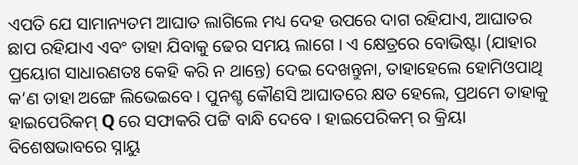ଏପତି ଯେ ସାମାନ୍ୟତମ ଆଘାତ ଲାଗିଲେ ମଧ୍ୟ ଦେହ ଉପରେ ଦାଗ ରହିଯାଏ, ଆଘାତର ଛାପ ରହିଯାଏ ଏବଂ ତାହା ଯିବାକୁ ଢେର ସମୟ ଲାଗେ । ଏ କ୍ଷେତ୍ରରେ ବୋଭିଷ୍ଟା (ଯାହାର ପ୍ରୟୋଗ ସାଧାରଣତଃ କେହି କରି ନ ଥାନ୍ତେ) ଦେଇ ଦେଖନ୍ତୁନା, ତାହାହେଲେ ହୋମିଓପାଥି କ’ଣ ତାହା ଅଙ୍ଗେ ଲିଭେଇବେ । ପୁନଶ୍ଚ କୌଣସି ଆଘାତରେ କ୍ଷତ ହେଲେ, ପ୍ରଥମେ ତାହାକୁ ହାଇପେରିକମ୍ Q ରେ ସଫାକରି ପଟ୍ଟି ବାନ୍ଧି ଦେବେ । ହାଇପେରିକମ୍ ର କ୍ରିୟା ବିଶେଷଭାବରେ ସ୍ନାୟୁ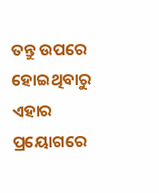ତନ୍ତୁ ଉପରେ ହୋଇଥିବାରୁ ଏହାର ପ୍ରୟୋଗରେ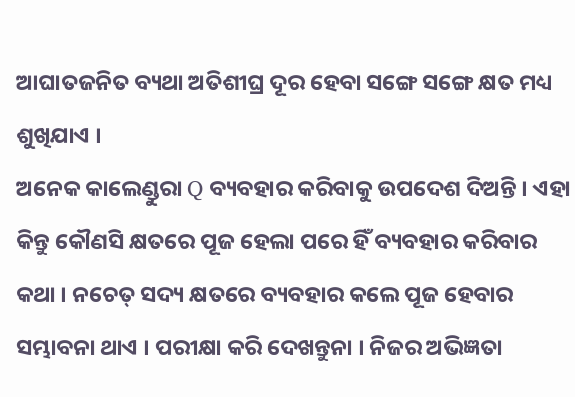ଆଘାତଜନିତ ବ୍ୟଥା ଅତିଶୀଘ୍ର ଦୂର ହେବା ସଙ୍ଗେ ସଙ୍ଗେ କ୍ଷତ ମଧ୍ୟ ଶୁଖିଯାଏ ।
ଅନେକ କାଲେଣ୍ଡୁରା Q ବ୍ୟବହାର କରିବାକୁ ଉପଦେଶ ଦିଅନ୍ତି । ଏହା କିନ୍ତୁ କୌଣସି କ୍ଷତରେ ପୂଜ ହେଲା ପରେ ହିଁ ବ୍ୟବହାର କରିବାର କଥା । ନଚେତ୍ ସଦ୍ୟ କ୍ଷତରେ ବ୍ୟବହାର କଲେ ପୂଜ ହେବାର ସମ୍ଭାବନା ଥାଏ । ପରୀକ୍ଷା କରି ଦେଖନ୍ତୁନା । ନିଜର ଅଭିଜ୍ଞତା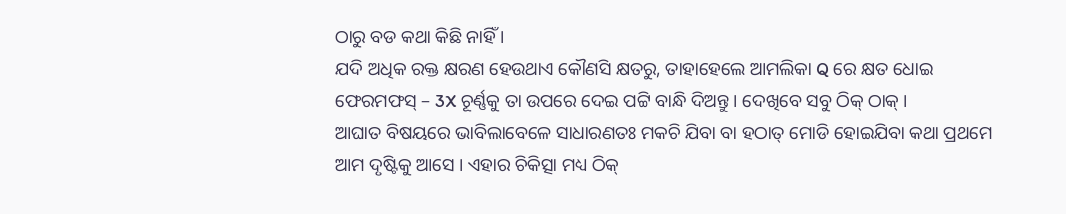ଠାରୁ ବଡ କଥା କିଛି ନାହିଁ ।
ଯଦି ଅଧିକ ରକ୍ତ କ୍ଷରଣ ହେଉଥାଏ କୌଣସି କ୍ଷତରୁ, ତାହାହେଲେ ଆମଲିକା Q ରେ କ୍ଷତ ଧୋଇ ଫେରମଫସ୍ – 3X ଚୂର୍ଣ୍ଣକୁ ତା ଉପରେ ଦେଇ ପଟ୍ଟି ବାନ୍ଧି ଦିଅନ୍ତୁ । ଦେଖିବେ ସବୁ ଠିକ୍ ଠାକ୍ ।
ଆଘାତ ବିଷୟରେ ଭାବିଲାବେଳେ ସାଧାରଣତଃ ମକଚି ଯିବା ବା ହଠାତ୍ ମୋଡି ହୋଇଯିବା କଥା ପ୍ରଥମେ ଆମ ଦୃଷ୍ଟିକୁ ଆସେ । ଏହାର ଚିକିତ୍ସା ମଧ୍ୟ ଠିକ୍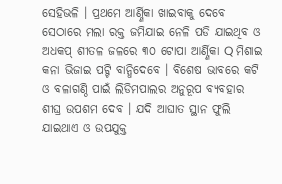ସେହିଭଳି । ପ୍ରଥମେ ଆର୍ଣ୍ଣିକା ଖାଇବାକୁ ଦେବେ ସେଠାରେ ମଲା ରକ୍ତ ଜମିଯାଇ ନେଳି ପଡି ଯାଇଥିବ ଓ ଅଧକପ୍ ଶୀତଳ ଜଳରେ ୩୦ ଟୋପା ଆର୍ଣ୍ଣିକା Q ମିଶାଇ କନା ଭିଜାଇ ପଟ୍ଟି ବାନ୍ଧିଦେବେ । ବିଶେଷ ଭାବରେ କଟି ଓ ବଳାଗଣ୍ଠି ପାଇଁ ଲିଡିମପାଲର ଅନୁରୂପ ବ୍ୟବହାର ଶୀଘ୍ର ଉପଶମ ଦେବ । ଯଦି ଆଘାତ ସ୍ଥାନ ଫୁଲି ଯାଇଥାଏ ଓ ଉପଯୁକ୍ତ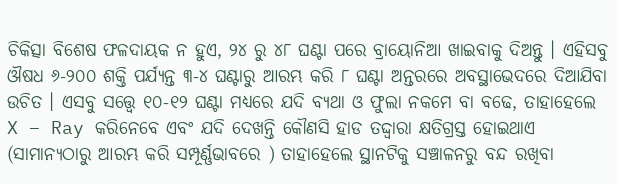ଚିକିତ୍ସା ବିଶେଷ ଫଳଦାୟକ ନ ହୁଏ, ୨୪ ରୁ ୪୮ ଘଣ୍ଟା ପରେ ବ୍ରାୟୋନିଆ ଖାଇବାକୁ ଦିଅନ୍ତୁ । ଏହିସବୁ ଔଷଧ ୬-୨୦୦ ଶକ୍ତି ପର୍ଯ୍ୟନ୍ତ ୩-୪ ଘଣ୍ଟାରୁ ଆରମ୍ଭ କରି ୮ ଘଣ୍ଟା ଅନ୍ତରରେ ଅବସ୍ଥାଭେଦରେ ଦିଆଯିବା ଉଚିତ । ଏସବୁ ସତ୍ତ୍ୱେ ୧୦-୧୨ ଘଣ୍ଟା ମଧ୍ୟରେ ଯଦି ବ୍ୟଥା ଓ ଫୁଲା ନକମେ ବା ବଢେ, ତାହାହେଲେ X – Ray କରିନେବେ ଏବଂ ଯଦି ଦେଖନ୍ତି କୌଣସି ହାଡ ତଦ୍ଦ୍ଵାରା କ୍ଷତିଗ୍ରସ୍ତ ହୋଇଥାଏ (ସାମାନ୍ୟଠାରୁ ଆରମ୍ଭ କରି ସମ୍ପୂର୍ଣ୍ଣଭାବରେ ) ତାହାହେଲେ ସ୍ଥାନଟିକୁ ସଞ୍ଚାଳନରୁ ବନ୍ଦ ରଖିବା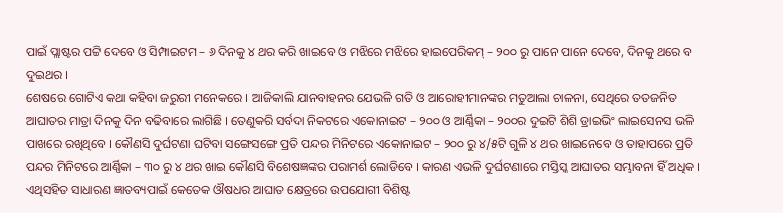ପାଇଁ ପ୍ଲାଷ୍ଟର ପଟ୍ଟି ଦେବେ ଓ ସିମ୍ପାଇଟମ – ୬ ଦିନକୁ ୪ ଥର କରି ଖାଇବେ ଓ ମଝିରେ ମଝିରେ ହାଇପେରିକମ୍ – ୨୦୦ ରୁ ପାନେ ପାନେ ଦେବେ, ଦିନକୁ ଥରେ ବ ଦୁଇଥର ।
ଶେଷରେ ଗୋଟିଏ କଥା କହିବା ଜରୁରୀ ମନେକରେ । ଆଜିକାଲି ଯାନବାହନର ଯେଭଳି ଗତି ଓ ଆରୋହୀମାନଙ୍କର ମତୁଆଲା ଚାଳନା, ସେଥିରେ ତତଜନିତ ଆଘାତର ମାତ୍ରା ଦିନକୁ ଦିନ ବଢିବାରେ ଲାଗିଛି । ତେଣୁକରି ସର୍ବଦା ନିକଟରେ ଏକୋନାଇଟ – ୨୦୦ ଓ ଆର୍ଣ୍ଣିକା – ୨୦୦ର ଦୁଇଟି ଶିଶି ଡ୍ରାଇଭିଂ ଲାଇସେନସ ଭଳି ପାଖରେ ରଖିଥିବେ । କୌଣସି ଦୁର୍ଘଟଣା ଘଟିବା ସଙ୍ଗେସଙ୍ଗେ ପ୍ରତି ପନ୍ଦର ମିନିଟରେ ଏକୋନାଇଟ – ୨୦୦ ରୁ ୪/୫ଟି ଗୁଳି ୪ ଥର ଖାଇନେବେ ଓ ତାହାପରେ ପ୍ରତି ପନ୍ଦର ମିନିଟରେ ଆର୍ଣ୍ଣିକା – ୩୦ ରୁ ୪ ଥର ଖାଇ କୌଣସି ବିଶେଷଜ୍ଞଙ୍କର ପରାମର୍ଶ ଲୋଡିବେ । କାରଣ ଏଭଳି ଦୁର୍ଘଟଣାରେ ମସ୍ତିସ୍କ ଆଘାତର ସମ୍ଭାବନା ହିଁ ଅଧିକ ।
ଏଥିସହିତ ସାଧାରଣ ଜ୍ଞାତବ୍ୟପାଇଁ କେତେକ ଔଷଧର ଆଘାତ କ୍ଷେତ୍ରରେ ଉପଯୋଗୀ ବିଶିଷ୍ଟ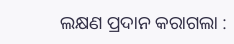ଲକ୍ଷଣ ପ୍ରଦାନ କରାଗଲା :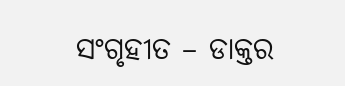ସଂଗୃହୀତ – ଡାକ୍ତର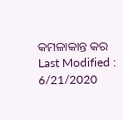କମଳାକାନ୍ତ କର
Last Modified : 6/21/2020